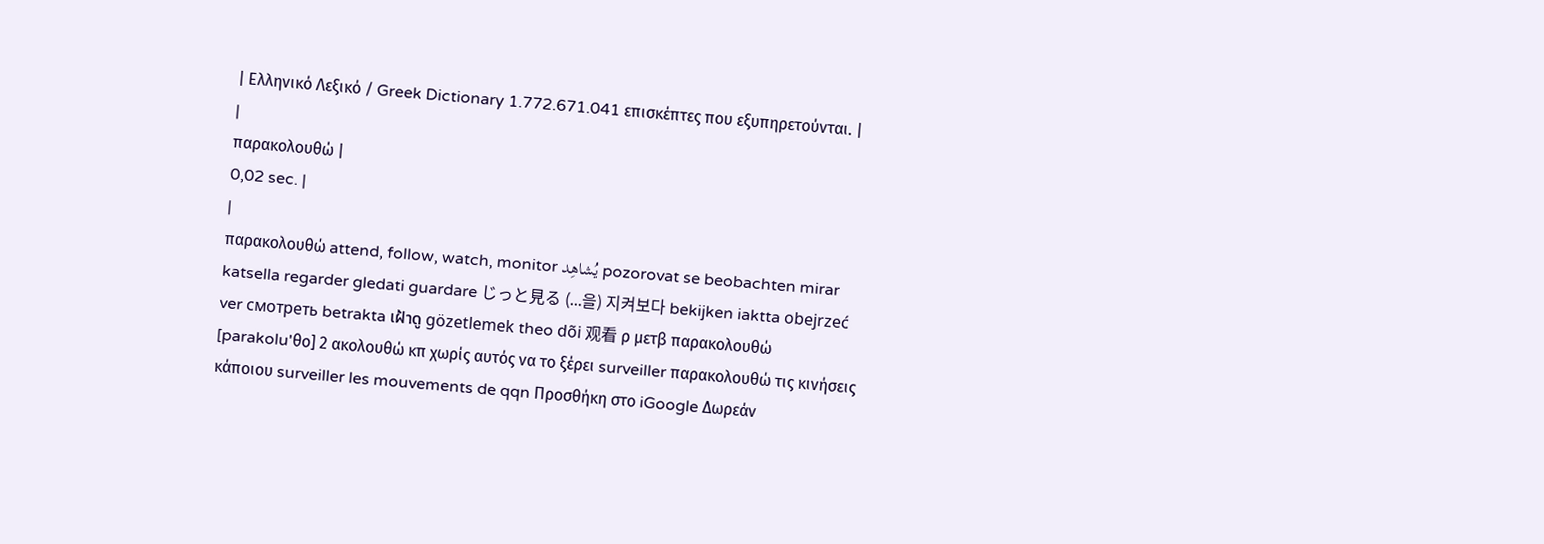| Ελληνικό Λεξικό / Greek Dictionary 1.772.671.041 επισκέπτες που εξυπηρετούνται. |
|
παρακολουθώ |
0,02 sec. |
|
παρακολουθώ attend, follow, watch, monitor يُشاهِد pozorovat se beobachten mirar katsella regarder gledati guardare じっと見る (...을) 지켜보다 bekijken iaktta obejrzeć ver смотреть betrakta เฝ้าดู gözetlemek theo dõi 观看 ρ μετβ παρακολουθώ [parakolu'θo] 2 ακολουθώ κπ χωρίς αυτός να το ξέρει surveiller παρακολουθώ τις κινήσεις κάποιου surveiller les mouvements de qqn Προσθήκη στο iGoogle Δωρεάν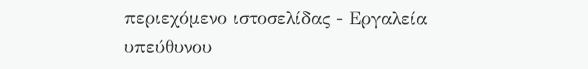περιεχόμενο ιστοσελίδας - Εργαλεία υπεύθυνου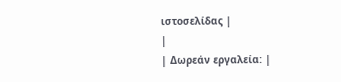ιστοσελίδας |
|
| Δωρεάν εργαλεία: |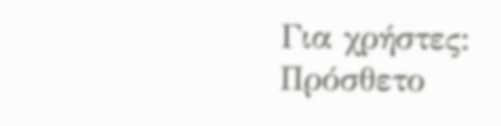Για χρήστες:
Πρόσθετο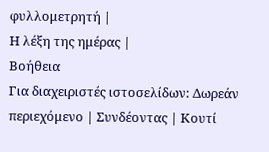φυλλομετρητή |
Η λέξη της ημέρας |
Βοήθεια
Για διαχειριστές ιστοσελίδων: Δωρεάν περιεχόμενο | Συνδέοντας | Κουτί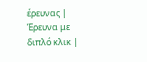έρευνας | Έρευνα με διπλό κλικ |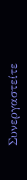Συνεργαστείτε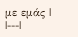με εμάς |
|---|